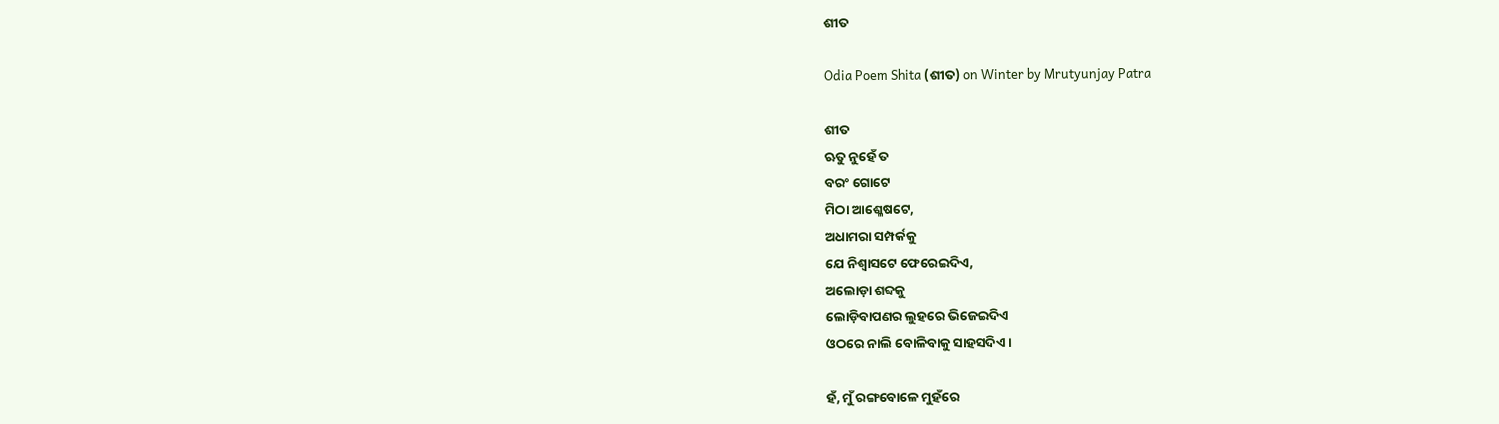ଶୀତ

Odia Poem Shita (ଶୀତ) on Winter by Mrutyunjay Patra

ଶୀତ
ଋତୁ ନୁହେଁ ତ
ବରଂ ଗୋଟେ
ମିଠା ଆଶ୍ଳେଷଟେ,
ଅଧାମରା ସମ୍ପର୍କକୁ
ଯେ ନିଶ୍ୱାସଟେ ଫେରେଇଦିଏ,
ଅଲୋଡ଼ା ଶବ୍ଦକୁ
ଲୋଡ଼ିବାପଣର ଲୁହରେ ଭିଜେଇଦିଏ
ଓଠରେ ନାଲି ବୋଳିବାକୁ ସାହସଦିଏ ।

ହଁ, ମୁଁ ରଙ୍ଗବୋଳେ ମୁହଁରେ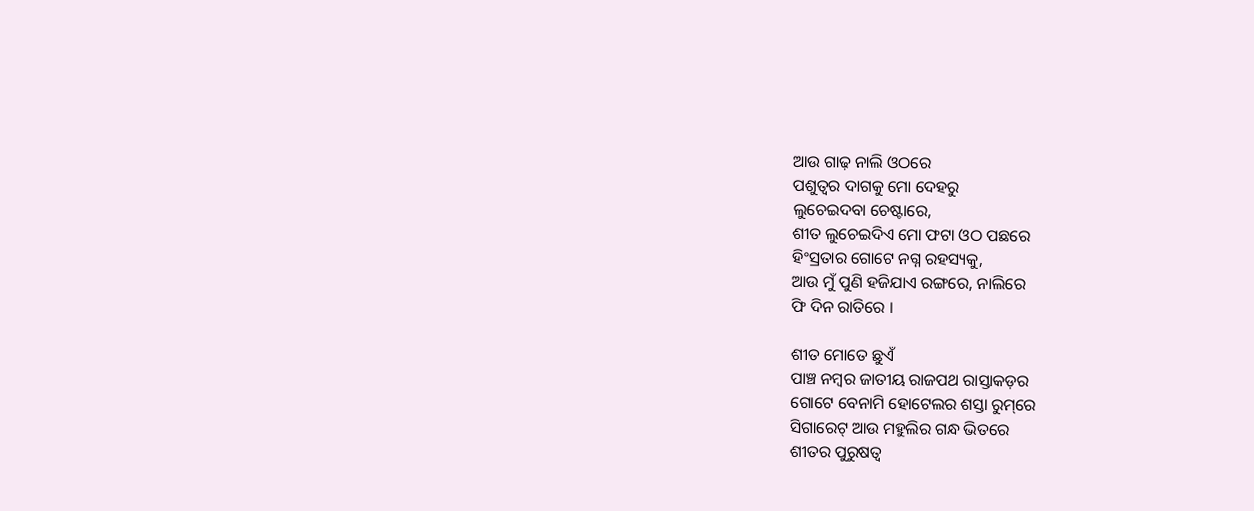ଆଉ ଗାଢ଼ ନାଲି ଓଠରେ
ପଶୁତ୍ୱର ଦାଗକୁ ମୋ ଦେହରୁ
ଲୁଚେଇଦବା ଚେଷ୍ଟାରେ,
ଶୀତ ଲୁଚେଇଦିଏ ମୋ ଫଟା ଓଠ ପଛରେ
ହିଂସ୍ରତାର ଗୋଟେ ନଗ୍ନ ରହସ୍ୟକୁ,
ଆଉ ମୁଁ ପୁଣି ହଜିଯାଏ ରଙ୍ଗରେ, ନାଲିରେ
ଫି ଦିନ ରାତିରେ ।

ଶୀତ ମୋତେ ଛୁଏଁ
ପାଞ୍ଚ ନମ୍ବର ଜାତୀୟ ରାଜପଥ ରାସ୍ତାକଡ଼ର
ଗୋଟେ ବେନାମି ହୋଟେଲର ଶସ୍ତା ରୁମ୍‌ରେ
ସିଗାରେଟ୍ ଆଉ ମହୁଲିର ଗନ୍ଧ ଭିତରେ
ଶୀତର ପୁରୁଷତ୍ୱ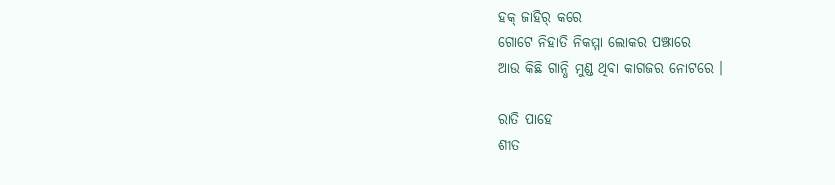ହକ୍ ଜାହିର୍ କରେ
ଗୋଟେ ନିହାତି ନିକମ୍ମା ଲୋକର ପଞ୍ଝାରେ
ଆଉ କିଛି ଗାନ୍ଧି ମୁଣ୍ଡ ଥିବା କାଗଜର ନୋଟରେ ।

ରାତି ପାହେ
ଶୀତ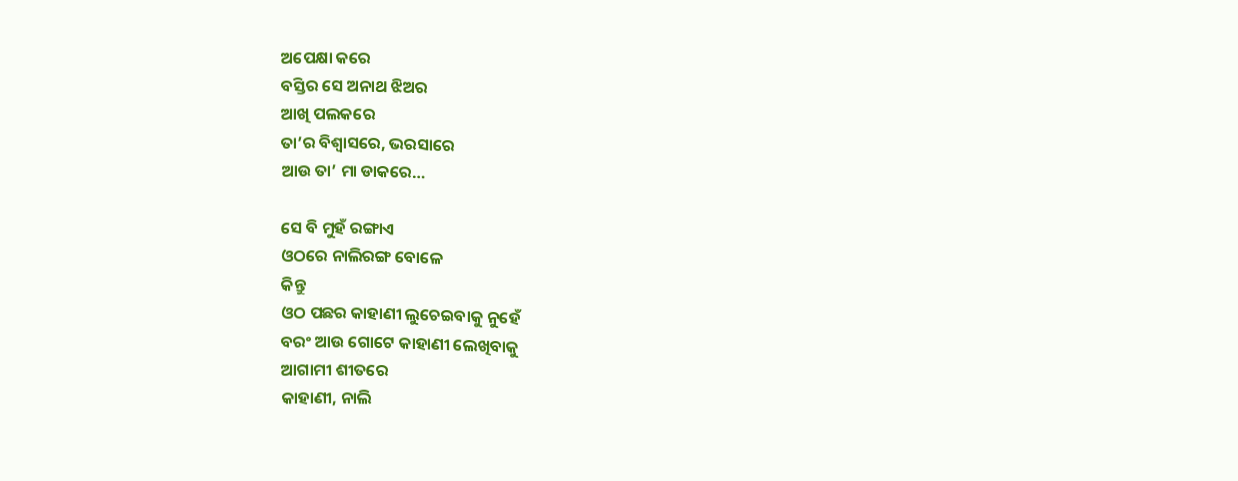ଅପେକ୍ଷା କରେ
ବସ୍ତିର ସେ ଅନାଥ ଝିଅର
ଆଖି ପଲକରେ
ତା’ର ବିଶ୍ୱାସରେ, ଭରସାରେ
ଆଉ ତା’ ମା ଡାକରେ…

ସେ ବି ମୁହଁ ରଙ୍ଗାଏ
ଓଠରେ ନାଲିରଙ୍ଗ ବୋଳେ
କିନ୍ତୁ
ଓଠ ପଛର କାହାଣୀ ଲୁଚେଇବାକୁ ନୁହେଁ
ବରଂ ଆଉ ଗୋଟେ କାହାଣୀ ଲେଖିବାକୁ
ଆଗାମୀ ଶୀତରେ
କାହାଣୀ, ନାଲି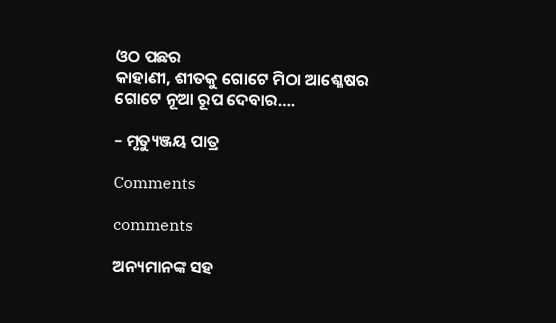ଓଠ ପଛର
କାହାଣୀ, ଶୀତକୁ ଗୋଟେ ମିଠା ଆଶ୍ଳେଷର
ଗୋଟେ ନୂଆ ରୂପ ଦେବାର….

– ମୃତ୍ୟୁଞ୍ଜୟ ପାତ୍ର

Comments

comments

ଅନ୍ୟମାନଙ୍କ ସହ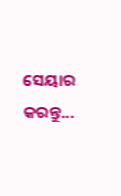ସେୟାର କରନ୍ତୁ...